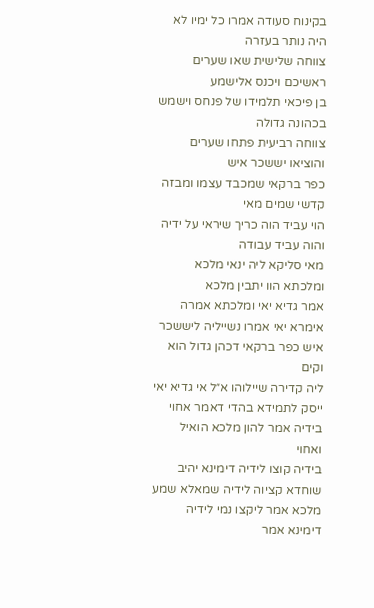בקינוח סעודה אמרו כל ימיו לא היה נותר בעזרה
צווחה שלישית שאו שערים ראשיכם ויכנס אלישמע
בן פיכאי תלמידו של פנחס וישמש בכהונה גדולה
צווחה רביעית פתחו שערים והוציאו יששכר איש
כפר ברקאי שמכבד עצמו ומבזה קדשי שמים מאי
הוי עביד הוה כריך שיראי על ידיה והוה עביד עבודה
מאי סליקא ליה ינאי מלכא ומלכתא הוו יתבין מלכא
אמר גדיא יאי ומלכתא אמרה אימרא יאי אמרו נשייליה ליששכר איש כפר ברקאי דכהן גדול הוא וקים
ליה קדירה שיילוהו א״ל אי גדיא יאי ייסק לתמידא בהדי דאמר אחוי בידיה אמר להון מלכא הואיל ואחוי
בידיה קוצו לידיה דימינא יהיב שוחדא קציוה לידיה שמאלא שמע מלכא אמר ליקצו נמי לידיה דימינא אמר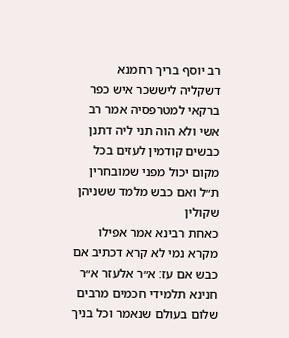רב יוסף בריך רחמנא דשקליה ליששכר איש כפר ברקאי למטרפסיה אמר רב אשי ולא הוה תני ליה דתנן
כבשים קודמין לעזים בכל מקום יכול מפני שמובחרין ת״ל ואם כבש מלמד ששניהן שקולין
כאחת רבינא אמר אפילו מקרא נמי לא קרא דכתיב אם כבש אם עז׃ א״ר אלעזר א״ר
חנינא תלמידי חכמים מרבים שלום בעולם שנאמר וכל בניך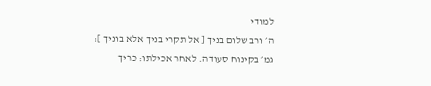למודי
ה׳ ורב שלום בניך [ אל תקרי בניך אלא בוניך ]׃
גמ׳ בקינוח סעודה. לאחר אכילתו: כריך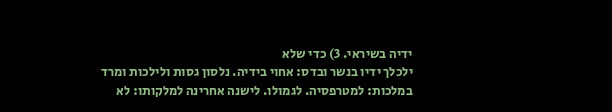ידיה בשיראי. 3) כדי שלא
ילכלך ידיו בנשר ובדס: אחוי בידיה. נלסון גסות ולילכות ומרד
במלכות: למטרפסיה. לגמולו. לישנה אחרינה למלקותו: לא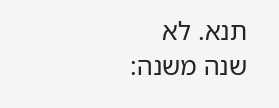תנא. לא
שנה משנה: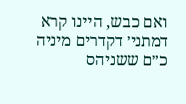ואם כבש, היינו קרא דמתני׳ דקדרים מיניה כ״ם ששניהס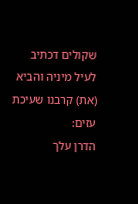שקולים דכתיב לעיל מיניה והביא (את) קרבנו שעיכת עזים:
הדרן עלך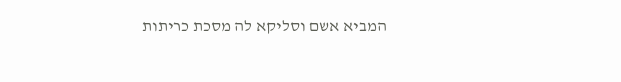המביא אשם וסליקא לה מסכת כריתות